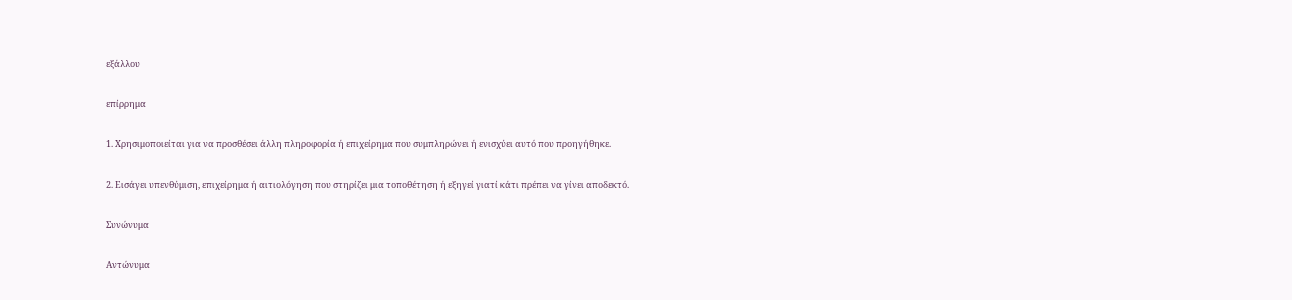εξάλλου

επίρρημα

1. Χρησιμοποιείται για να προσθέσει άλλη πληροφορία ή επιχείρημα που συμπληρώνει ή ενισχύει αυτό που προηγήθηκε.

2. Εισάγει υπενθύμιση, επιχείρημα ή αιτιολόγηση που στηρίζει μια τοποθέτηση ή εξηγεί γιατί κάτι πρέπει να γίνει αποδεκτό.

Συνώνυμα

Αντώνυμα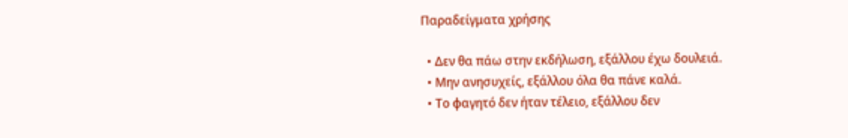Παραδείγματα χρήσης

  • Δεν θα πάω στην εκδήλωση, εξάλλου έχω δουλειά.
  • Μην ανησυχείς, εξάλλου όλα θα πάνε καλά.
  • Το φαγητό δεν ήταν τέλειο, εξάλλου δεν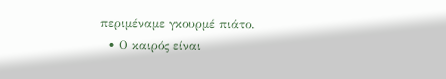περιμέναμε γκουρμέ πιάτο.
  • Ο καιρός είναι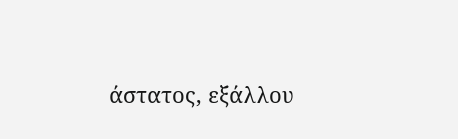άστατος, εξάλλου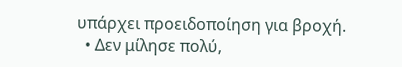υπάρχει προειδοποίηση για βροχή.
  • Δεν μίλησε πολύ,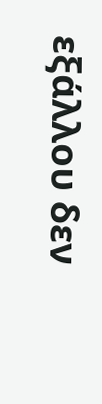εξάλλου δεν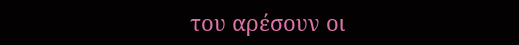του αρέσουν οι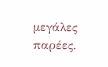μεγάλες παρέες.